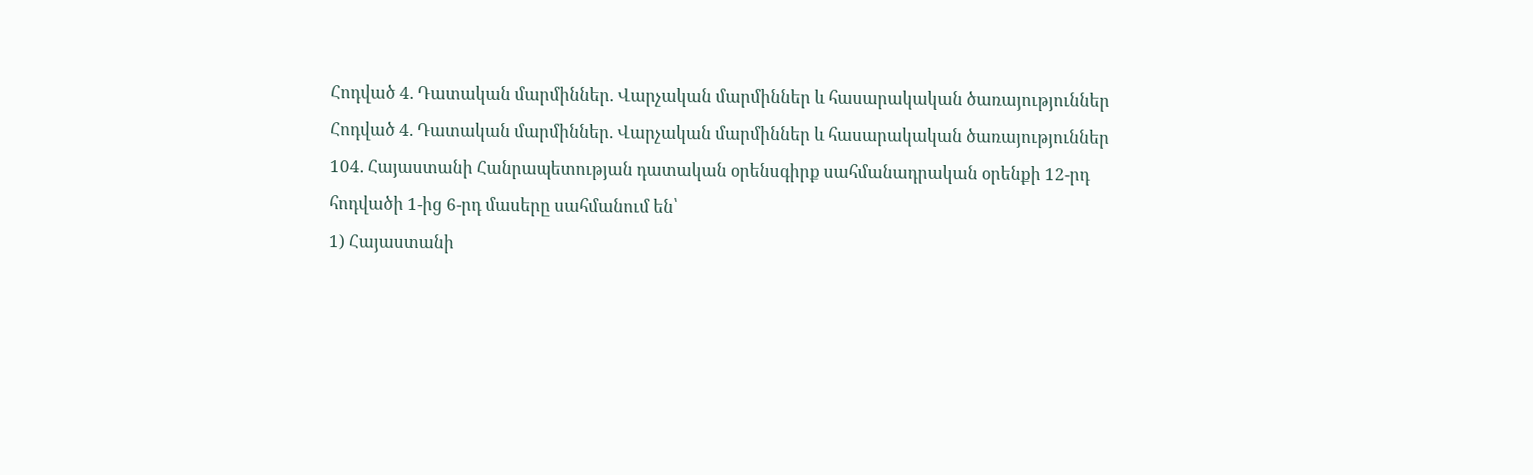Հոդված 4. Դատական մարմիններ. Վարչական մարմիններ և հասարակական ծառայություններ
Հոդված 4. Դատական մարմիններ. Վարչական մարմիններ և հասարակական ծառայություններ
104. Հայաստանի Հանրապետության դատական օրենսգիրք սահմանադրական օրենքի 12-րդ հոդվածի 1-ից 6-րդ մասերը սահմանում են՝
1) Հայաստանի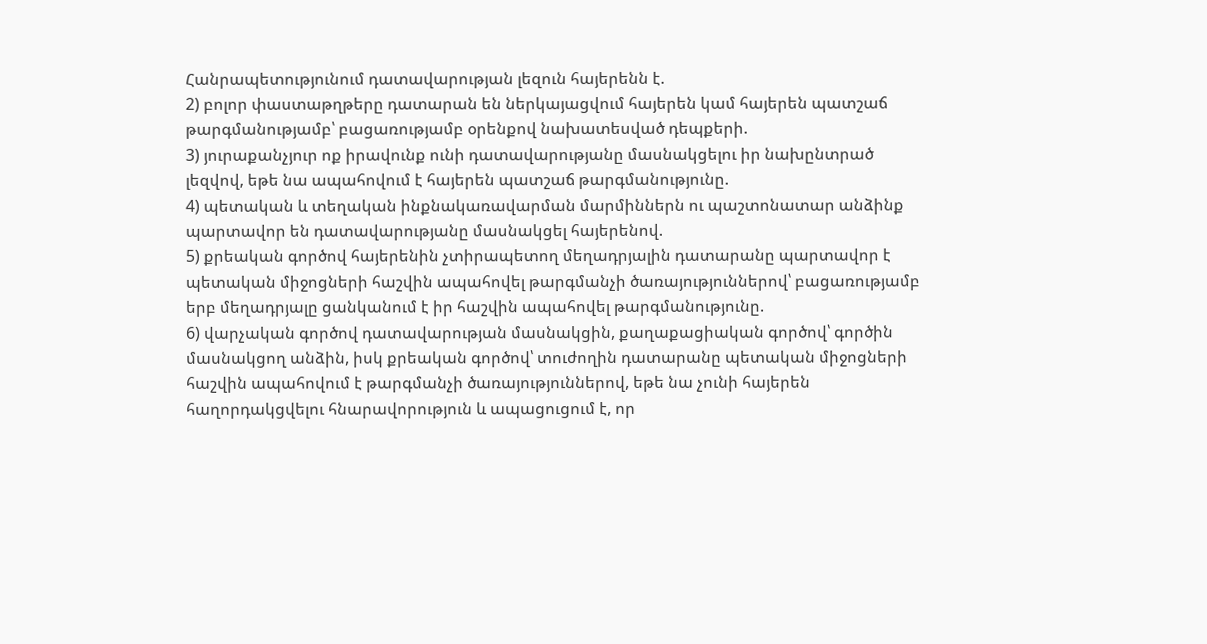Հանրապետությունում դատավարության լեզուն հայերենն է.
2) բոլոր փաստաթղթերը դատարան են ներկայացվում հայերեն կամ հայերեն պատշաճ թարգմանությամբ՝ բացառությամբ օրենքով նախատեսված դեպքերի.
3) յուրաքանչյուր ոք իրավունք ունի դատավարությանը մասնակցելու իր նախընտրած լեզվով, եթե նա ապահովում է հայերեն պատշաճ թարգմանությունը.
4) պետական և տեղական ինքնակառավարման մարմիններն ու պաշտոնատար անձինք պարտավոր են դատավարությանը մասնակցել հայերենով.
5) քրեական գործով հայերենին չտիրապետող մեղադրյալին դատարանը պարտավոր է պետական միջոցների հաշվին ապահովել թարգմանչի ծառայություններով՝ բացառությամբ երբ մեղադրյալը ցանկանում է իր հաշվին ապահովել թարգմանությունը.
6) վարչական գործով դատավարության մասնակցին, քաղաքացիական գործով՝ գործին մասնակցող անձին, իսկ քրեական գործով՝ տուժողին դատարանը պետական միջոցների հաշվին ապահովում է թարգմանչի ծառայություններով, եթե նա չունի հայերեն հաղորդակցվելու հնարավորություն և ապացուցում է, որ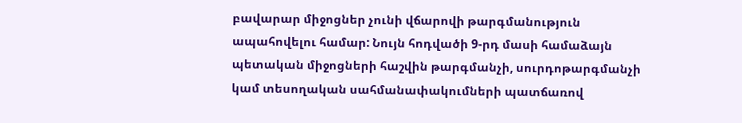բավարար միջոցներ չունի վճարովի թարգմանություն ապահովելու համար: Նույն հոդվածի 9-րդ մասի համաձայն պետական միջոցների հաշվին թարգմանչի, սուրդոթարգմանչի կամ տեսողական սահմանափակումների պատճառով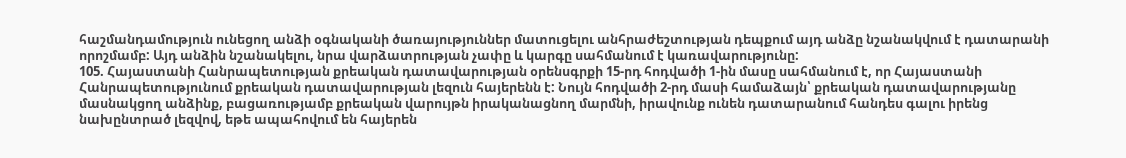հաշմանդամություն ունեցող անձի օգնականի ծառայություններ մատուցելու անհրաժեշտության դեպքում այդ անձը նշանակվում է դատարանի որոշմամբ: Այդ անձին նշանակելու, նրա վարձատրության չափը և կարգը սահմանում է կառավարությունը:
105. Հայաստանի Հանրապետության քրեական դատավարության օրենսգրքի 15-րդ հոդվածի 1-ին մասը սահմանում է, որ Հայաստանի Հանրապետությունում քրեական դատավարության լեզուն հայերենն է: Նույն հոդվածի 2-րդ մասի համաձայն՝ քրեական դատավարությանը մասնակցող անձինք, բացառությամբ քրեական վարույթն իրականացնող մարմնի, իրավունք ունեն դատարանում հանդես գալու իրենց նախընտրած լեզվով, եթե ապահովում են հայերեն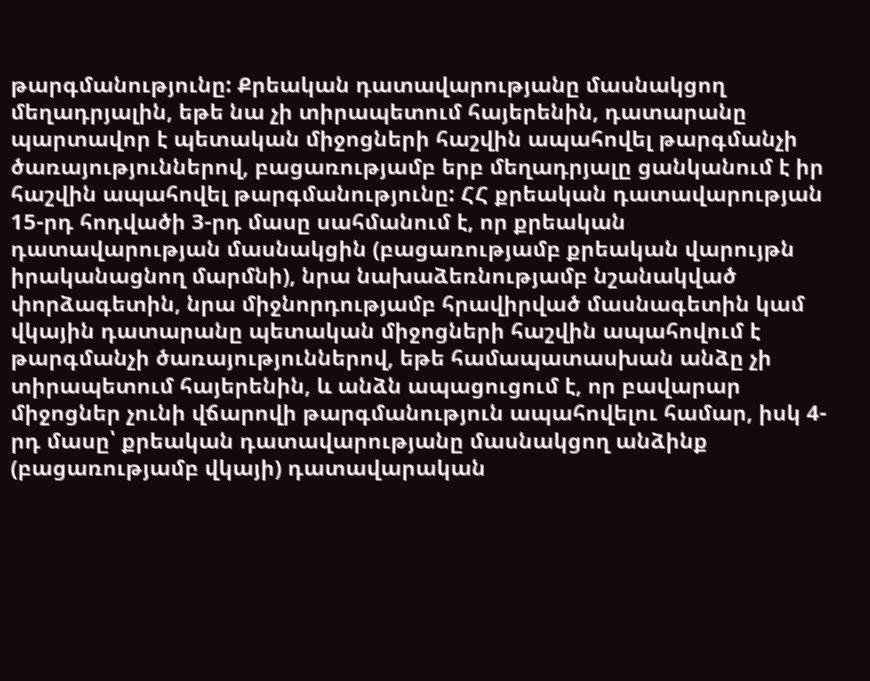թարգմանությունը: Քրեական դատավարությանը մասնակցող մեղադրյալին, եթե նա չի տիրապետում հայերենին, դատարանը պարտավոր է պետական միջոցների հաշվին ապահովել թարգմանչի ծառայություններով, բացառությամբ երբ մեղադրյալը ցանկանում է իր հաշվին ապահովել թարգմանությունը: ՀՀ քրեական դատավարության 15-րդ հոդվածի 3-րդ մասը սահմանում է, որ քրեական դատավարության մասնակցին (բացառությամբ քրեական վարույթն իրականացնող մարմնի), նրա նախաձեռնությամբ նշանակված փորձագետին, նրա միջնորդությամբ հրավիրված մասնագետին կամ վկային դատարանը պետական միջոցների հաշվին ապահովում է թարգմանչի ծառայություններով, եթե համապատասխան անձը չի տիրապետում հայերենին, և անձն ապացուցում է, որ բավարար միջոցներ չունի վճարովի թարգմանություն ապահովելու համար, իսկ 4-րդ մասը՝ քրեական դատավարությանը մասնակցող անձինք (բացառությամբ վկայի) դատավարական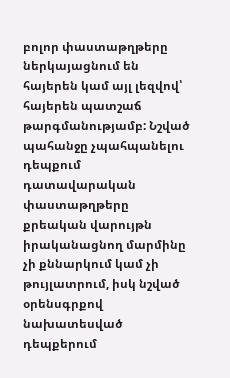բոլոր փաստաթղթերը ներկայացնում են հայերեն կամ այլ լեզվով՝ հայերեն պատշաճ թարգմանությամբ: Նշված պահանջը չպահպանելու դեպքում դատավարական փաստաթղթերը քրեական վարույթն իրականացնող մարմինը չի քննարկում կամ չի թույլատրում, իսկ նշված օրենսգրքով նախատեսված դեպքերում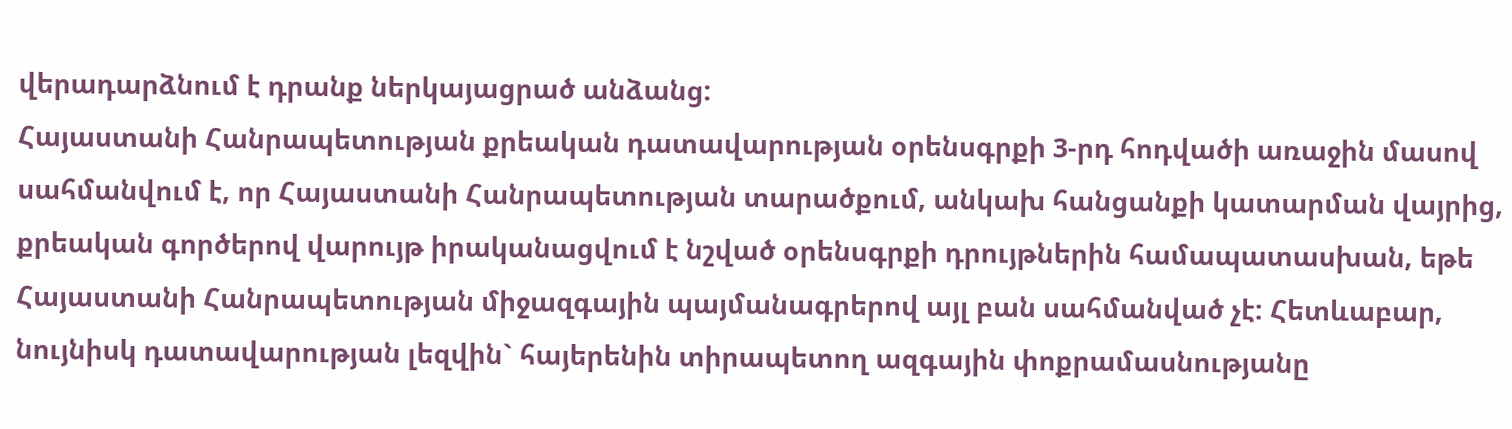վերադարձնում է դրանք ներկայացրած անձանց:
Հայաստանի Հանրապետության քրեական դատավարության օրենսգրքի 3-րդ հոդվածի առաջին մասով սահմանվում է, որ Հայաստանի Հանրապետության տարածքում, անկախ հանցանքի կատարման վայրից, քրեական գործերով վարույթ իրականացվում է նշված օրենսգրքի դրույթներին համապատասխան, եթե Հայաստանի Հանրապետության միջազգային պայմանագրերով այլ բան սահմանված չէ: Հետևաբար, նույնիսկ դատավարության լեզվին` հայերենին տիրապետող ազգային փոքրամասնությանը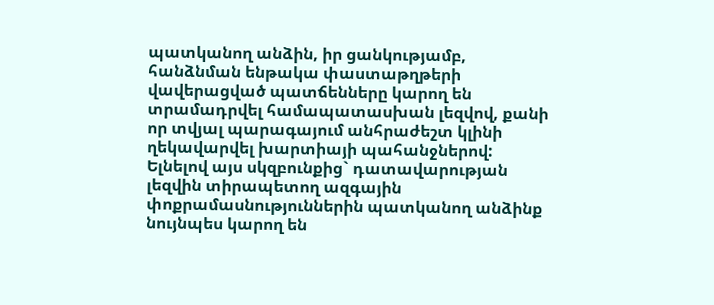պատկանող անձին, իր ցանկությամբ, հանձնման ենթակա փաստաթղթերի վավերացված պատճենները կարող են տրամադրվել համապատասխան լեզվով, քանի որ տվյալ պարագայում անհրաժեշտ կլինի ղեկավարվել խարտիայի պահանջներով: Ելնելով այս սկզբունքից` դատավարության լեզվին տիրապետող ազգային փոքրամասնություններին պատկանող անձինք նույնպես կարող են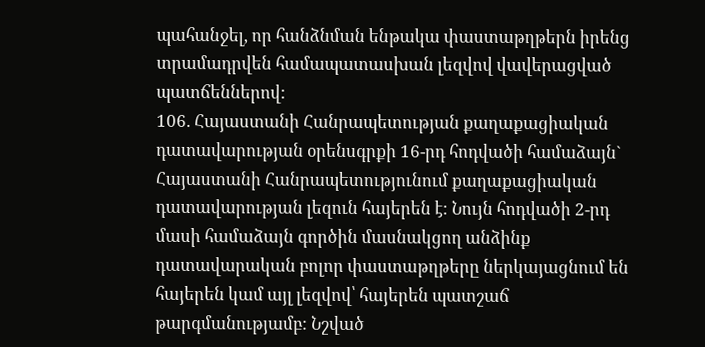պահանջել, որ հանձնման ենթակա փաստաթղթերն իրենց տրամադրվեն համապատասխան լեզվով վավերացված պատճեններով:
106. Հայաստանի Հանրապետության քաղաքացիական դատավարության օրենսգրքի 16-րդ հոդվածի համաձայն` Հայաստանի Հանրապետությունում քաղաքացիական դատավարության լեզուն հայերեն է: Նույն հոդվածի 2-րդ մասի համաձայն գործին մասնակցող անձինք դատավարական բոլոր փաստաթղթերը ներկայացնում են հայերեն կամ այլ լեզվով՝ հայերեն պատշաճ թարգմանությամբ: Նշված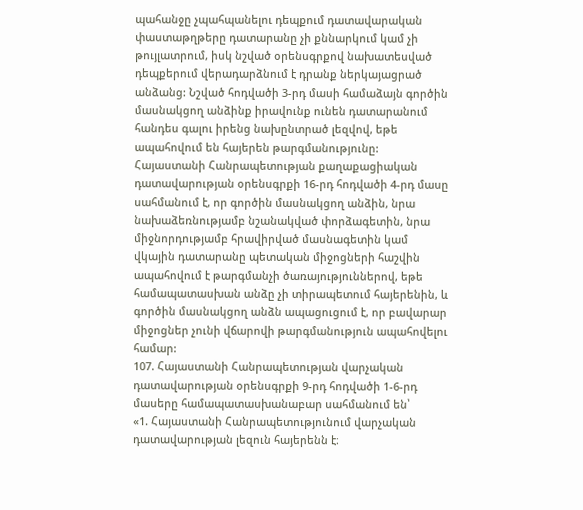պահանջը չպահպանելու դեպքում դատավարական փաստաթղթերը դատարանը չի քննարկում կամ չի թույլատրում, իսկ նշված օրենսգրքով նախատեսված դեպքերում վերադարձնում է դրանք ներկայացրած անձանց: Նշված հոդվածի 3-րդ մասի համաձայն գործին մասնակցող անձինք իրավունք ունեն դատարանում հանդես գալու իրենց նախընտրած լեզվով, եթե ապահովում են հայերեն թարգմանությունը:
Հայաստանի Հանրապետության քաղաքացիական դատավարության օրենսգրքի 16-րդ հոդվածի 4-րդ մասը սահմանում է, որ գործին մասնակցող անձին, նրա նախաձեռնությամբ նշանակված փորձագետին, նրա միջնորդությամբ հրավիրված մասնագետին կամ վկային դատարանը պետական միջոցների հաշվին ապահովում է թարգմանչի ծառայություններով, եթե համապատասխան անձը չի տիրապետում հայերենին, և գործին մասնակցող անձն ապացուցում է, որ բավարար միջոցներ չունի վճարովի թարգմանություն ապահովելու համար:
107. Հայաստանի Հանրապետության վարչական դատավարության օրենսգրքի 9-րդ հոդվածի 1-6-րդ մասերը համապատասխանաբար սահմանում են՝
«1. Հայաստանի Հանրապետությունում վարչական դատավարության լեզուն հայերենն է։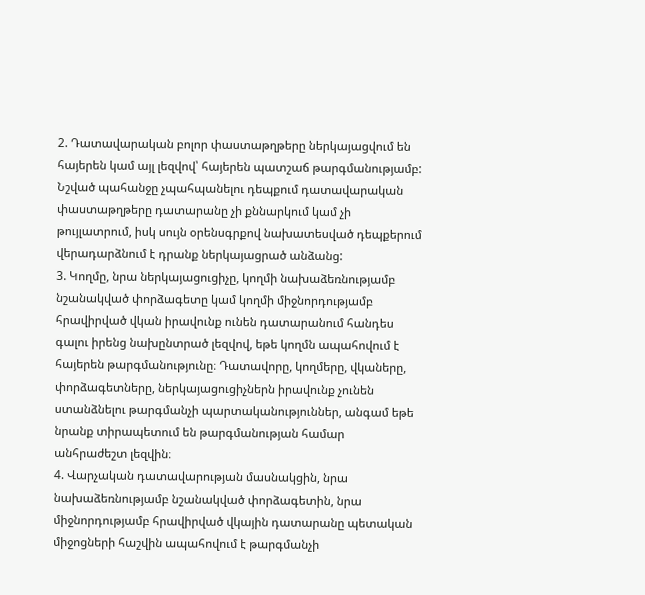2. Դատավարական բոլոր փաստաթղթերը ներկայացվում են հայերեն կամ այլ լեզվով՝ հայերեն պատշաճ թարգմանությամբ: Նշված պահանջը չպահպանելու դեպքում դատավարական փաստաթղթերը դատարանը չի քննարկում կամ չի թույլատրում, իսկ սույն օրենսգրքով նախատեսված դեպքերում վերադարձնում է դրանք ներկայացրած անձանց:
3. Կողմը, նրա ներկայացուցիչը, կողմի նախաձեռնությամբ նշանակված փորձագետը կամ կողմի միջնորդությամբ հրավիրված վկան իրավունք ունեն դատարանում հանդես գալու իրենց նախընտրած լեզվով, եթե կողմն ապահովում է հայերեն թարգմանությունը։ Դատավորը, կողմերը, վկաները, փորձագետները, ներկայացուցիչներն իրավունք չունեն ստանձնելու թարգմանչի պարտականություններ, անգամ եթե նրանք տիրապետում են թարգմանության համար անհրաժեշտ լեզվին։
4. Վարչական դատավարության մասնակցին, նրա նախաձեռնությամբ նշանակված փորձագետին, նրա միջնորդությամբ հրավիրված վկային դատարանը պետական միջոցների հաշվին ապահովում է թարգմանչի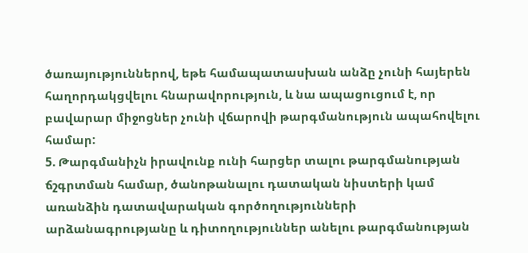ծառայություններով, եթե համապատասխան անձը չունի հայերեն հաղորդակցվելու հնարավորություն, և նա ապացուցում է, որ բավարար միջոցներ չունի վճարովի թարգմանություն ապահովելու համար:
5. Թարգմանիչն իրավունք ունի հարցեր տալու թարգմանության ճշգրտման համար, ծանոթանալու դատական նիստերի կամ առանձին դատավարական գործողությունների արձանագրությանը և դիտողություններ անելու թարգմանության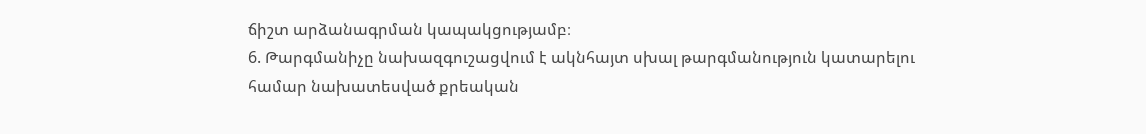ճիշտ արձանագրման կապակցությամբ։
6. Թարգմանիչը նախազգուշացվում է ակնհայտ սխալ թարգմանություն կատարելու համար նախատեսված քրեական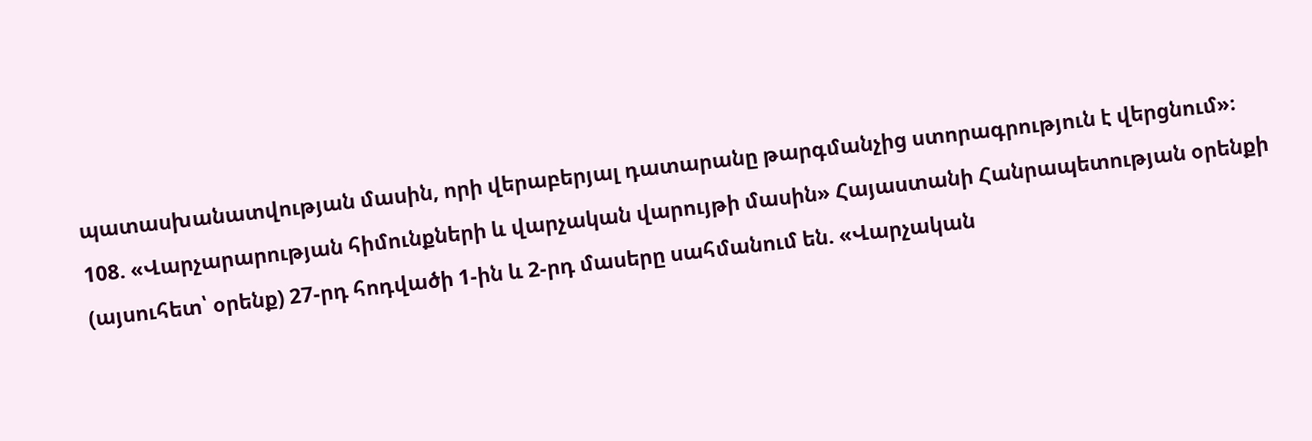պատասխանատվության մասին, որի վերաբերյալ դատարանը թարգմանչից ստորագրություն է վերցնում»։
108. «Վարչարարության հիմունքների և վարչական վարույթի մասին» Հայաստանի Հանրապետության օրենքի (այսուհետ՝ օրենք) 27-րդ հոդվածի 1-ին և 2-րդ մասերը սահմանում են. «Վարչական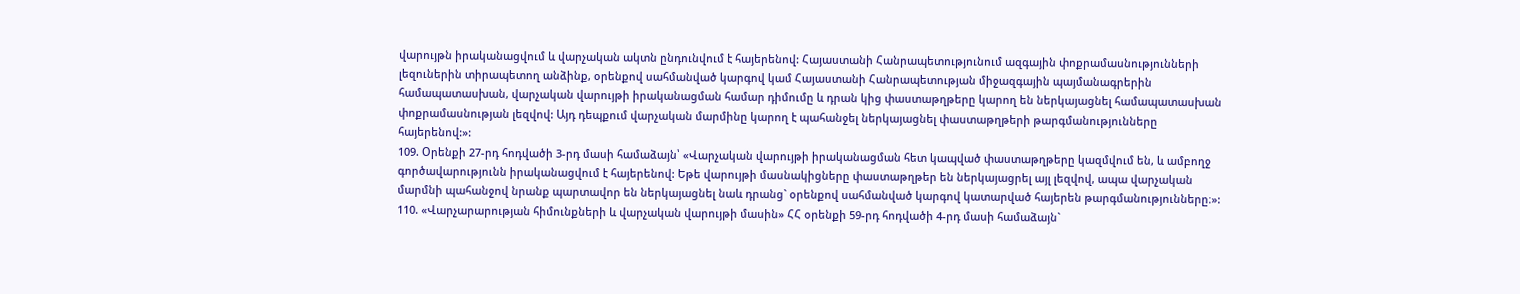վարույթն իրականացվում և վարչական ակտն ընդունվում է հայերենով: Հայաստանի Հանրապետությունում ազգային փոքրամասնությունների լեզուներին տիրապետող անձինք, օրենքով սահմանված կարգով կամ Հայաստանի Հանրապետության միջազգային պայմանագրերին համապատասխան, վարչական վարույթի իրականացման համար դիմումը և դրան կից փաստաթղթերը կարող են ներկայացնել համապատասխան փոքրամասնության լեզվով: Այդ դեպքում վարչական մարմինը կարող է պահանջել ներկայացնել փաստաթղթերի թարգմանությունները հայերենով:»:
109. Օրենքի 27-րդ հոդվածի 3-րդ մասի համաձայն՝ «Վարչական վարույթի իրականացման հետ կապված փաստաթղթերը կազմվում են, և ամբողջ գործավարությունն իրականացվում է հայերենով: Եթե վարույթի մասնակիցները փաստաթղթեր են ներկայացրել այլ լեզվով, ապա վարչական մարմնի պահանջով նրանք պարտավոր են ներկայացնել նաև դրանց` օրենքով սահմանված կարգով կատարված հայերեն թարգմանությունները։»:
110. «Վարչարարության հիմունքների և վարչական վարույթի մասին» ՀՀ օրենքի 59-րդ հոդվածի 4-րդ մասի համաձայն`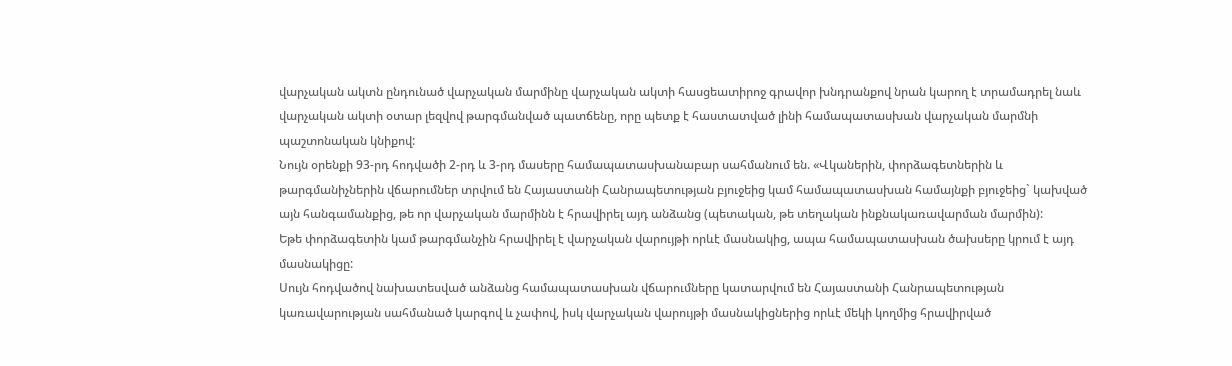վարչական ակտն ընդունած վարչական մարմինը վարչական ակտի հասցեատիրոջ գրավոր խնդրանքով նրան կարող է տրամադրել նաև վարչական ակտի օտար լեզվով թարգմանված պատճենը, որը պետք է հաստատված լինի համապատասխան վարչական մարմնի պաշտոնական կնիքով:
Նույն օրենքի 93-րդ հոդվածի 2-րդ և 3-րդ մասերը համապատասխանաբար սահմանում են. «Վկաներին, փորձագետներին և թարգմանիչներին վճարումներ տրվում են Հայաստանի Հանրապետության բյուջեից կամ համապատասխան համայնքի բյուջեից` կախված այն հանգամանքից, թե որ վարչական մարմինն է հրավիրել այդ անձանց (պետական, թե տեղական ինքնակառավարման մարմին):
Եթե փորձագետին կամ թարգմանչին հրավիրել է վարչական վարույթի որևէ մասնակից, ապա համապատասխան ծախսերը կրում է այդ մասնակիցը:
Սույն հոդվածով նախատեսված անձանց համապատասխան վճարումները կատարվում են Հայաստանի Հանրապետության կառավարության սահմանած կարգով և չափով, իսկ վարչական վարույթի մասնակիցներից որևէ մեկի կողմից հրավիրված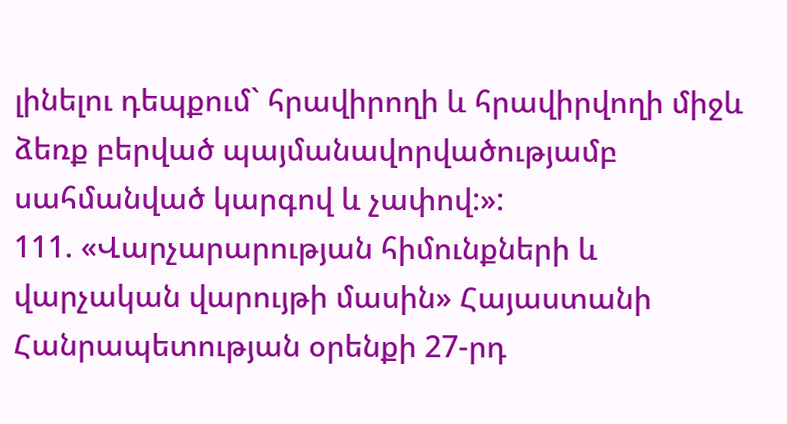լինելու դեպքում` հրավիրողի և հրավիրվողի միջև ձեռք բերված պայմանավորվածությամբ սահմանված կարգով և չափով:»:
111. «Վարչարարության հիմունքների և վարչական վարույթի մասին» Հայաստանի Հանրապետության օրենքի 27-րդ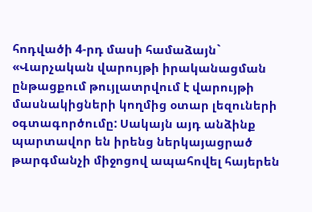հոդվածի 4-րդ մասի համաձայն` «Վարչական վարույթի իրականացման ընթացքում թույլատրվում է վարույթի մասնակիցների կողմից օտար լեզուների օգտագործումը: Սակայն այդ անձինք պարտավոր են իրենց ներկայացրած թարգմանչի միջոցով ապահովել հայերեն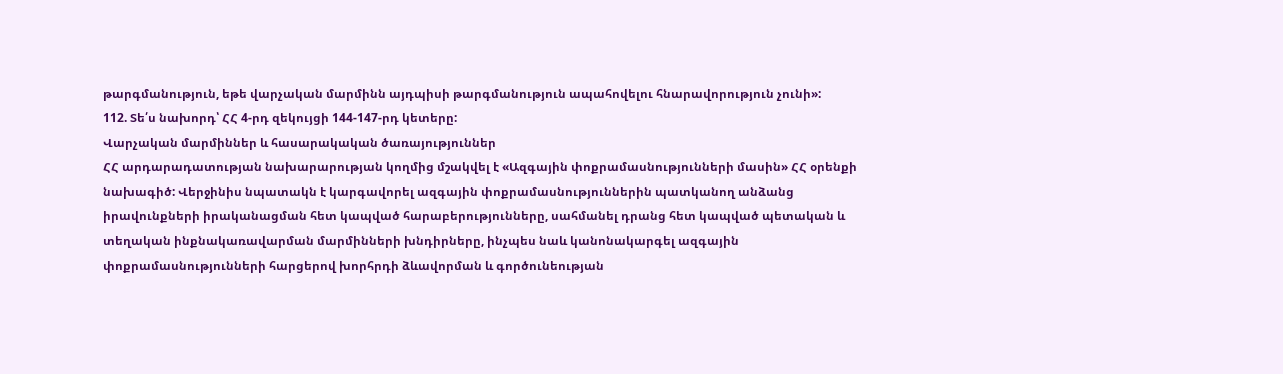թարգմանություն, եթե վարչական մարմինն այդպիսի թարգմանություն ապահովելու հնարավորություն չունի»:
112. Տե՛ս նախորդ՝ ՀՀ 4-րդ զեկույցի 144-147-րդ կետերը:
Վարչական մարմիններ և հասարակական ծառայություններ
ՀՀ արդարադատության նախարարության կողմից մշակվել է «Ազգային փոքրամասնությունների մասին» ՀՀ օրենքի նախագիծ: Վերջինիս նպատակն է կարգավորել ազգային փոքրամասնություններին պատկանող անձանց իրավունքների իրականացման հետ կապված հարաբերությունները, սահմանել դրանց հետ կապված պետական և տեղական ինքնակառավարման մարմինների խնդիրները, ինչպես նաև կանոնակարգել ազգային փոքրամասնությունների հարցերով խորհրդի ձևավորման և գործունեության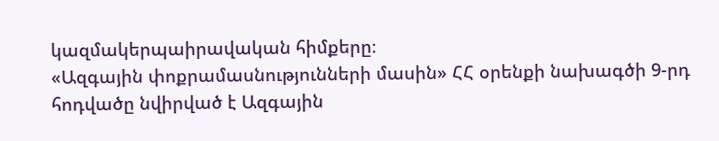կազմակերպաիրավական հիմքերը։
«Ազգային փոքրամասնությունների մասին» ՀՀ օրենքի նախագծի 9-րդ հոդվածը նվիրված է Ազգային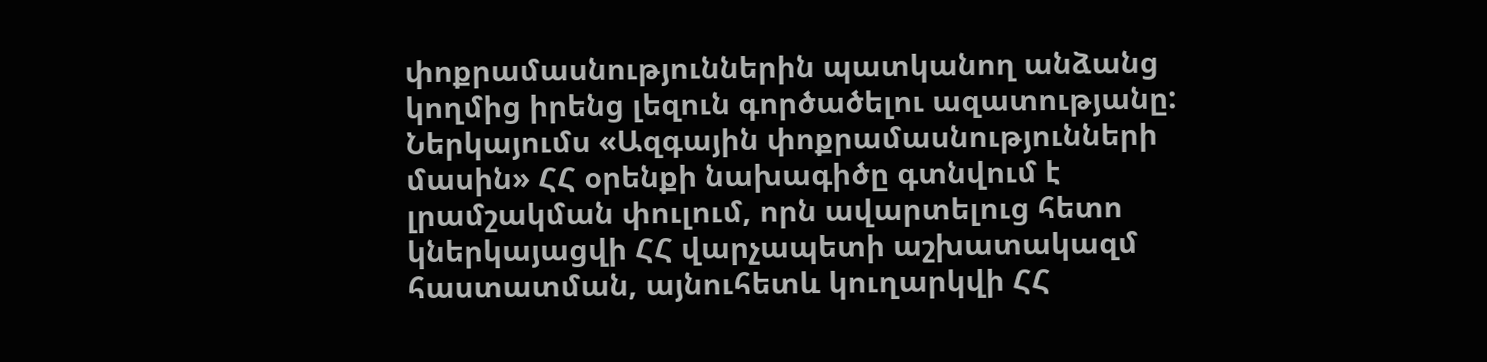փոքրամասնություններին պատկանող անձանց կողմից իրենց լեզուն գործածելու ազատությանը: Ներկայումս «Ազգային փոքրամասնությունների մասին» ՀՀ օրենքի նախագիծը գտնվում է լրամշակման փուլում, որն ավարտելուց հետո կներկայացվի ՀՀ վարչապետի աշխատակազմ հաստատման, այնուհետև կուղարկվի ՀՀ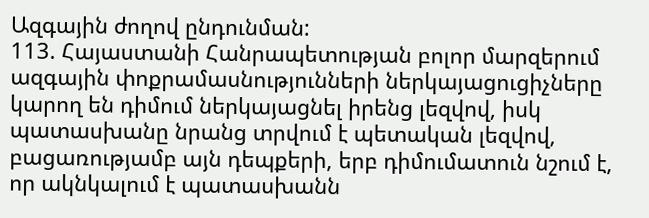Ազգային ժողով ընդունման:
113. Հայաստանի Հանրապետության բոլոր մարզերում ազգային փոքրամասնությունների ներկայացուցիչները կարող են դիմում ներկայացնել իրենց լեզվով, իսկ պատասխանը նրանց տրվում է պետական լեզվով, բացառությամբ այն դեպքերի, երբ դիմումատուն նշում է, որ ակնկալում է պատասխանն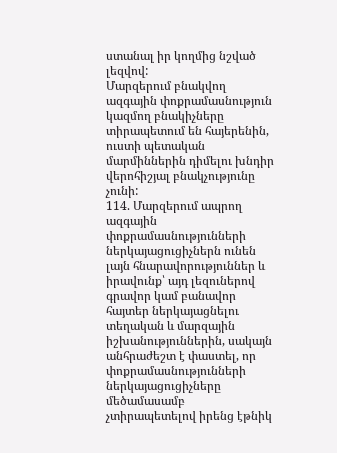ստանալ իր կողմից նշված լեզվով:
Մարզերում բնակվող ազգային փոքրամասնություն կազմող բնակիչները տիրապետում են հայերենին, ուստի պետական մարմիններին դիմելու խնդիր վերոհիշյալ բնակչությունը չունի:
114. Մարզերում ապրող ազգային փոքրամասնությունների ներկայացուցիչներն ունեն լայն հնարավորություններ և իրավունք՝ այդ լեզուներով գրավոր կամ բանավոր հայտեր ներկայացնելու տեղական և մարզային իշխանություններին, սակայն անհրաժեշտ է փաստել, որ փոքրամասնությունների ներկայացուցիչները մեծամասամբ չտիրապետելով իրենց էթնիկ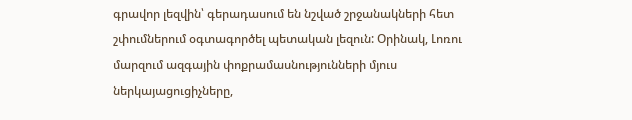գրավոր լեզվին՝ գերադասում են նշված շրջանակների հետ շփումներում օգտագործել պետական լեզուն: Օրինակ, Լոռու մարզում ազգային փոքրամասնությունների մյուս ներկայացուցիչները,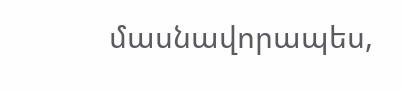մասնավորապես,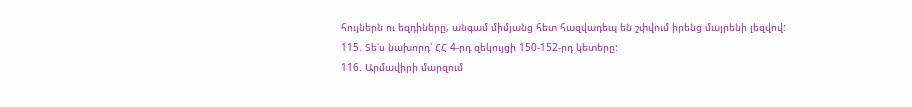հույներն ու եզդիները, անգամ միմյանց հետ հազվադեպ են շփվում իրենց մայրենի լեզվով:
115. Տե՛ս նախորդ՝ ՀՀ 4-րդ զեկույցի 150-152-րդ կետերը:
116. Արմավիրի մարզում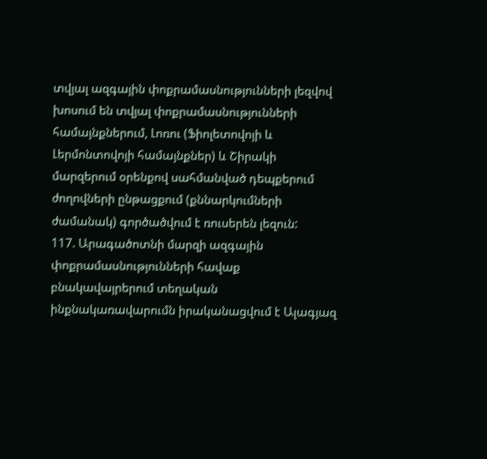տվյալ ազգային փոքրամասնությունների լեզվով խոսում են տվյալ փոքրամասնությունների համայնքներում, Լոռու (Ֆիոլետովոյի և Լերմոնտովոյի համայնքներ) և Շիրակի մարզերում օրենքով սահմանված դեպքերում ժողովների ընթացքում (քննարկումների ժամանակ) գործածվում է ռուսերեն լեզուն:
117. Արագածոտնի մարզի ազգային փոքրամասնությունների հավաք բնակավայրերում տեղական ինքնակառավարումն իրականացվում է Ալագյազ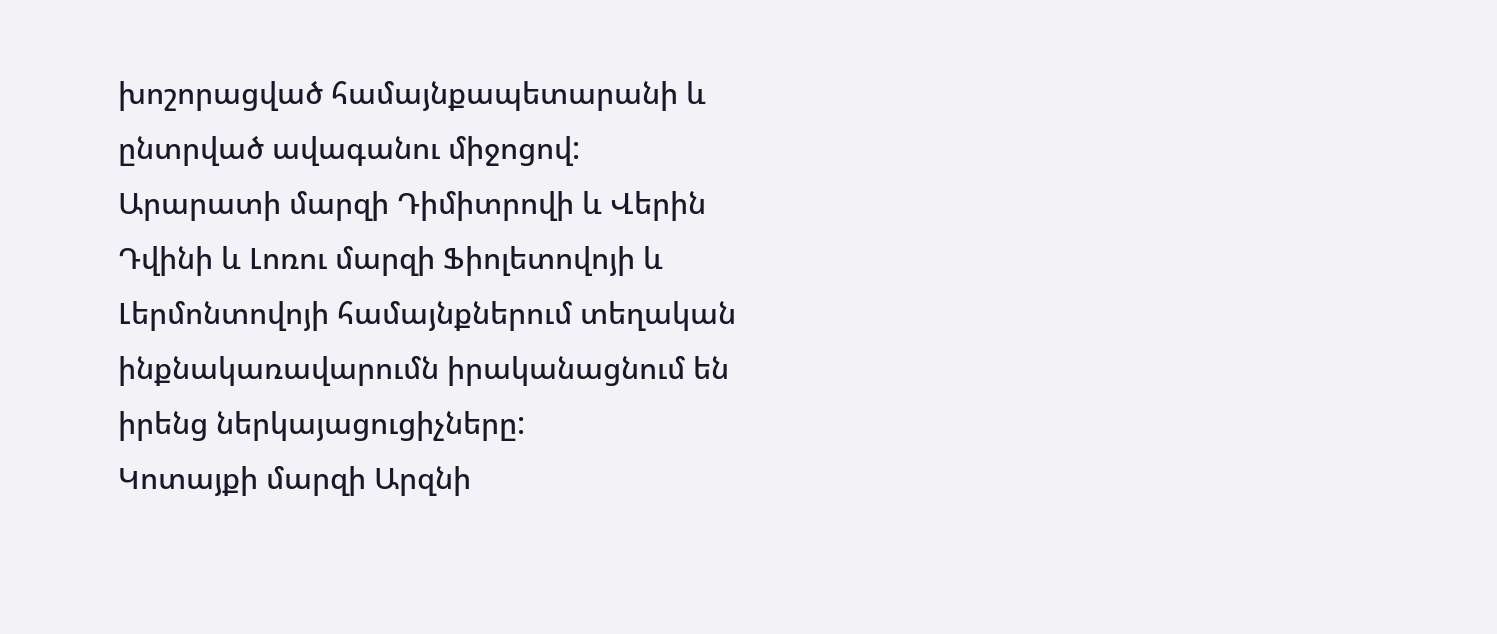խոշորացված համայնքապետարանի և ընտրված ավագանու միջոցով:
Արարատի մարզի Դիմիտրովի և Վերին Դվինի և Լոռու մարզի Ֆիոլետովոյի և Լերմոնտովոյի համայնքներում տեղական ինքնակառավարումն իրականացնում են իրենց ներկայացուցիչները:
Կոտայքի մարզի Արզնի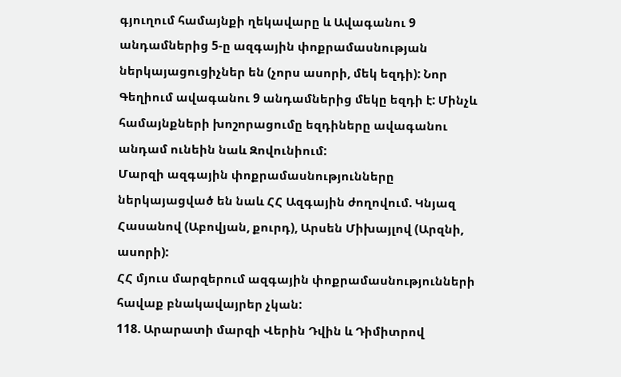գյուղում համայնքի ղեկավարը և Ավագանու 9 անդամներից 5-ը ազգային փոքրամասնության ներկայացուցիչներ են (չորս ասորի, մեկ եզդի): Նոր Գեղիում ավագանու 9 անդամներից մեկը եզդի է: Մինչև համայնքների խոշորացումը եզդիները ավագանու անդամ ունեին նաև Զովունիում:
Մարզի ազգային փոքրամասնությունները ներկայացված են նաև ՀՀ Ազգային ժողովում. Կնյազ Հասանով (Աբովյան, քուրդ), Արսեն Միխայլով (Արզնի, ասորի):
ՀՀ մյուս մարզերում ազգային փոքրամասնությունների հավաք բնակավայրեր չկան:
118. Արարատի մարզի Վերին Դվին և Դիմիտրով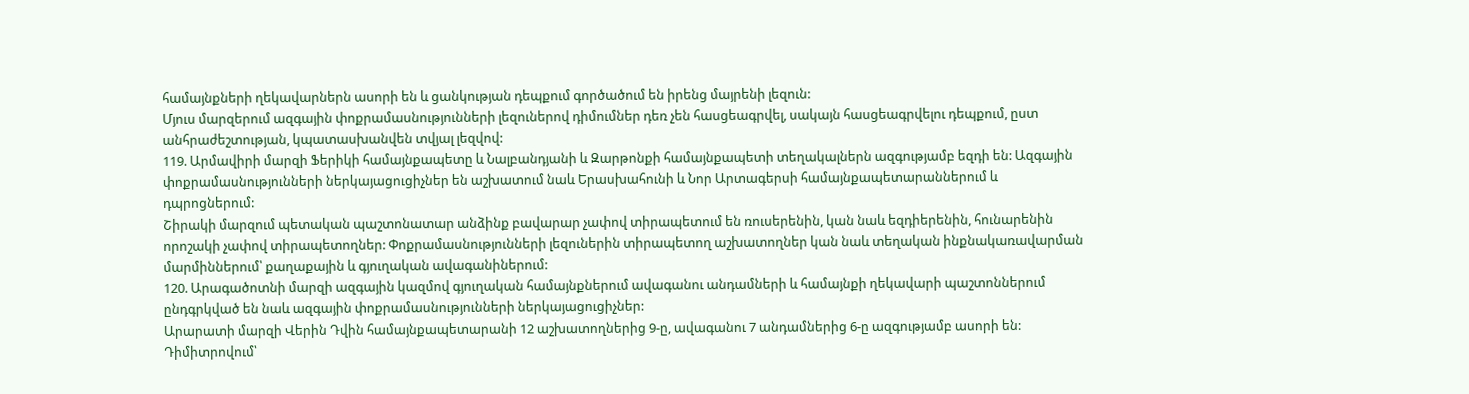համայնքների ղեկավարներն ասորի են և ցանկության դեպքում գործածում են իրենց մայրենի լեզուն:
Մյուս մարզերում ազգային փոքրամասնությունների լեզուներով դիմումներ դեռ չեն հասցեագրվել, սակայն հասցեագրվելու դեպքում, ըստ անհրաժեշտության, կպատասխանվեն տվյալ լեզվով:
119. Արմավիրի մարզի Ֆերիկի համայնքապետը և Նալբանդյանի և Զարթոնքի համայնքապետի տեղակալներն ազգությամբ եզդի են: Ազգային փոքրամասնությունների ներկայացուցիչներ են աշխատում նաև Երասխահունի և Նոր Արտագերսի համայնքապետարաններում և դպրոցներում:
Շիրակի մարզում պետական պաշտոնատար անձինք բավարար չափով տիրապետում են ռուսերենին, կան նաև եզդիերենին, հունարենին որոշակի չափով տիրապետողներ: Փոքրամասնությունների լեզուներին տիրապետող աշխատողներ կան նաև տեղական ինքնակառավարման մարմիններում՝ քաղաքային և գյուղական ավագանիներում:
120. Արագածոտնի մարզի ազգային կազմով գյուղական համայնքներում ավագանու անդամների և համայնքի ղեկավարի պաշտոններում ընդգրկված են նաև ազգային փոքրամասնությունների ներկայացուցիչներ:
Արարատի մարզի Վերին Դվին համայնքապետարանի 12 աշխատողներից 9-ը, ավագանու 7 անդամներից 6-ը ազգությամբ ասորի են: Դիմիտրովում՝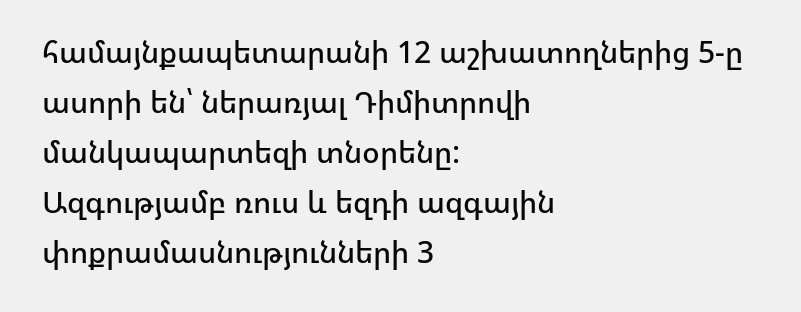համայնքապետարանի 12 աշխատողներից 5-ը ասորի են՝ ներառյալ Դիմիտրովի մանկապարտեզի տնօրենը:
Ազգությամբ ռուս և եզդի ազգային փոքրամասնությունների 3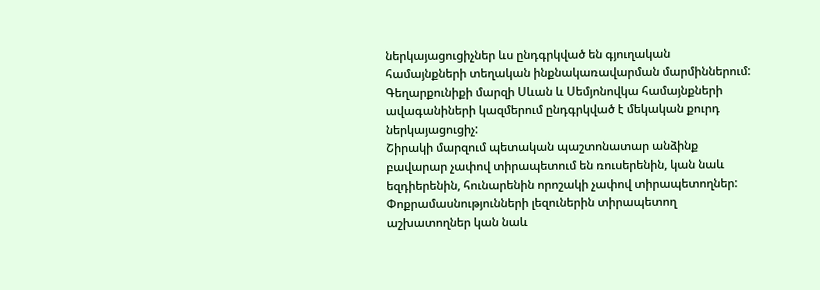ներկայացուցիչներ ևս ընդգրկված են գյուղական համայնքների տեղական ինքնակառավարման մարմիններում:
Գեղարքունիքի մարզի Սևան և Սեմյոնովկա համայնքների ավագանիների կազմերում ընդգրկված է մեկական քուրդ ներկայացուցիչ:
Շիրակի մարզում պետական պաշտոնատար անձինք բավարար չափով տիրապետում են ռուսերենին, կան նաև եզդիերենին, հունարենին որոշակի չափով տիրապետողներ: Փոքրամասնությունների լեզուներին տիրապետող աշխատողներ կան նաև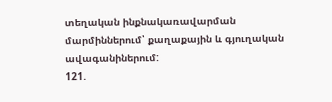տեղական ինքնակառավարման մարմիններում՝ քաղաքային և գյուղական ավագանիներում:
121.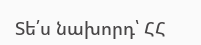Տե՛ս նախորդ՝ ՀՀ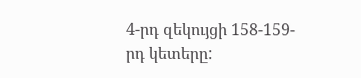4-րդ զեկույցի 158-159-րդ կետերը: